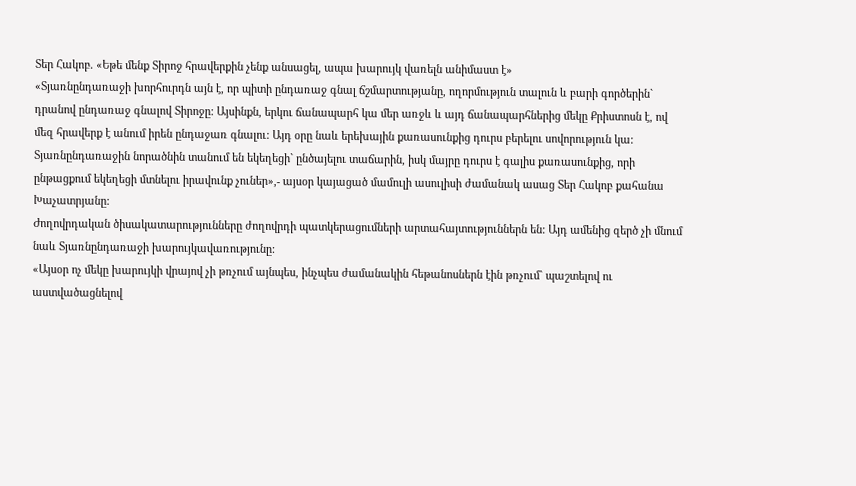Տեր Հակոբ. «Եթե մենք Տիրոջ հրավերքին չենք անսացել, ապա խարույկ վառելն անիմաստ է»
«Տյառնընդառաջի խորհուրդն այն է, որ պիտի ընդառաջ գնալ ճշմարտությանը, ողորմություն տալուն և բարի գործերին` դրանով ընդառաջ գնալով Տիրոջը: Այսինքն, երկու ճանապարհ կա մեր առջև և այդ ճանապարհներից մեկը Քրիստոսն է, ով մեզ հրավերք է անում իրեն ընդաջառ գնալու: Այդ օրը նաև երեխային քառասունքից դուրս բերելու սովորություն կա: Տյառնընդառաջին նորածնին տանում են եկեղեցի` ընծայելու տաճարին, իսկ մայրը դուրս է գալիս քառասունքից, որի ընթացքում եկեղեցի մտնելու իրավունք չուներ»,- այսօր կայացած մամուլի ասուլիսի ժամանակ ասաց Տեր Հակոբ քահանա Խաչատրյանը:
Ժողովրդական ծիսակատարությունները ժողովրդի պատկերացումների արտահայտություններն են: Այդ ամենից զերծ չի մնում նաև Տյառնընդառաջի խարույկավառությունը:
«Այսօր ոչ մեկը խարույկի վրայով չի թռչում այնպես, ինչպես ժամանակին հեթանոսներն էին թռչում` պաշտելով ու աստվածացնելով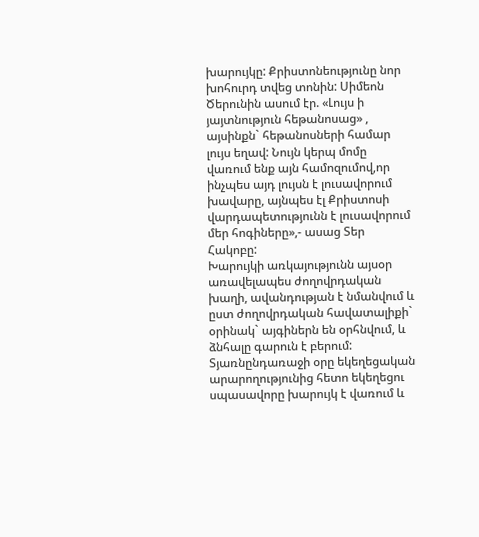խարույկը: Քրիստոնեությունը նոր խոհուրդ տվեց տոնին: Սիմեոն Ծերունին ասում էր. «Լույս ի յայտնություն հեթանոսաց» , այսինքն` հեթանոսների համար լույս եղավ: Նույն կերպ մոմը վառում ենք այն համոզումով,որ ինչպես այդ լույսն է լուսավորում խավարը, այնպես էլ Քրիստոսի վարդապետությունն է լուսավորում մեր հոգիները»,- ասաց Տեր Հակոբը:
Խարույկի առկայությունն այսօր առավելապես ժողովրդական խաղի, ավանդության է նմանվում և ըստ ժողովրդական հավատալիքի` օրինակ` այգիներն են օրհնվում, և ձնհալը գարուն է բերում: Տյառնընդառաջի օրը եկեղեցական արարողությունից հետո եկեղեցու սպասավորը խարույկ է վառում և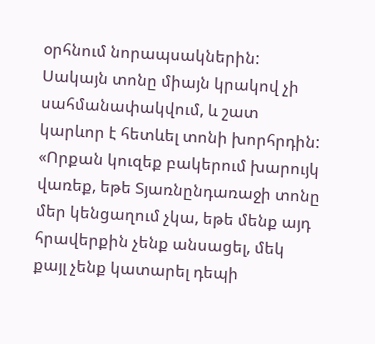օրհնում նորապսակներին: Սակայն տոնը միայն կրակով չի սահմանափակվում, և շատ կարևոր է հետևել տոնի խորհրդին:
«Որքան կուզեք բակերում խարույկ վառեք, եթե Տյառնընդառաջի տոնը մեր կենցաղում չկա, եթե մենք այդ հրավերքին չենք անսացել, մեկ քայլ չենք կատարել դեպի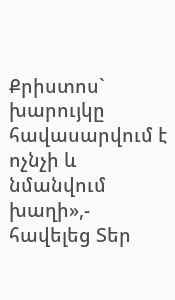Քրիստոս` խարույկը հավասարվում է ոչնչի և նմանվում խաղի»,- հավելեց Տեր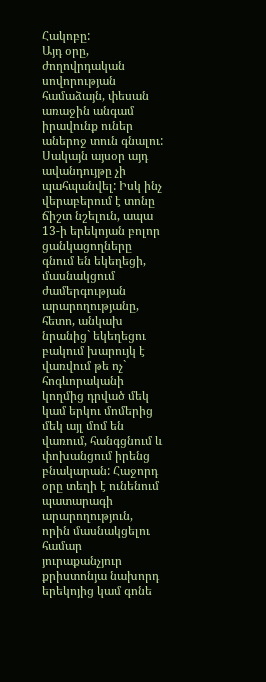Հակոբը:
Այդ օրը, ժողովրդական սովորության համաձայն, փեսան առաջին անգամ իրավունք ուներ աներոջ տուն գնալու: Սակայն այսօր այդ ավանդույթը չի պահպանվել: Իսկ ինչ վերաբերում է տոնը ճիշտ նշելուն, ապա 13-ի երեկոյան բոլոր ցանկացողները գնում են եկեղեցի, մասնակցում ժամերգության արարողությանը, հետո, անկախ նրանից` եկեղեցու բակում խարույկ է վառվում թե ոչ` հոգևորականի կողմից դրված մեկ կամ երկու մոմերից մեկ այլ մոմ են վառում, հանգցնում և փոխանցում իրենց բնակարան: Հաջորդ օրը տեղի է ունենում պատարագի արարողություն, որին մասնակցելու համար յուրաքանչյուր քրիստոնյա նախորդ երեկոյից կամ գոնե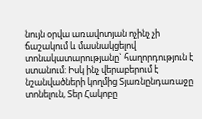նույն օրվա առավոտյան ոչինչ չի ճաշակում և մասնակցելով տոնակատարությանը` հաղորդություն է ստանում: Իսկ ինչ վերաբերում է նշանվածների կողմից Տյառնընդառաջը տոնելուն, Տեր Հակոբը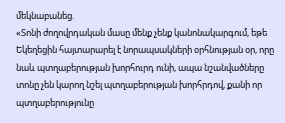մեկնաբանեց.
«Տոնի ժողովրդական մասը մենք չենք կանոնակարգում, եթե Եկեղեցին հայտարարել է նորապսակների օրհնության օր, որը նաև պտղաբերության խորհուրդ ունի, ապա նշանվածները տոնը չեն կարող նշել պտղաբերության խորհրդով, քանի որ պտղաբերությունը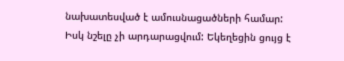նախատեսված է ամուսնացածների համար: Իսկ նշելը չի արդարացվում: Եկեղեցին ցույց է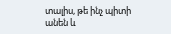տալիս, թե ինչ պիտի անեն և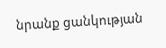նրանք ցանկության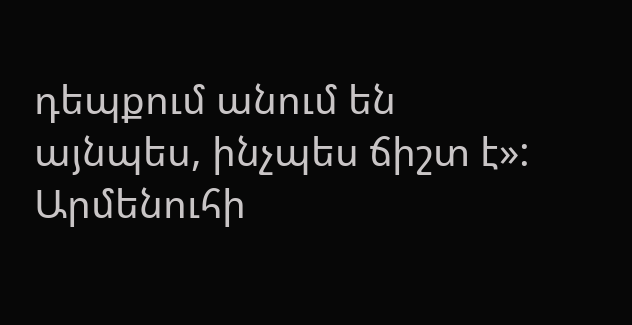դեպքում անում են այնպես, ինչպես ճիշտ է»:
Արմենուհի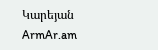Կարեյան
ArmAr.am